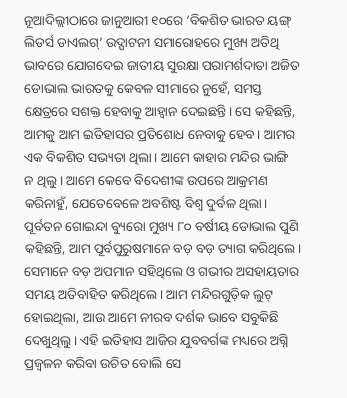ନୂଆଦିଲ୍ଲୀଠାରେ ଜାନୁଆରୀ ୧୦ରେ ‘ବିକଶିତ ଭାରତ ୟଙ୍ଗ୍ ଲିଡର୍ସ ଡାଏଲଗ୍’ ଉଦ୍ଘାଟନୀ ସମାରୋହରେ ମୁଖ୍ୟ ଅତିଥି ଭାବରେ ଯୋଗଦେଇ ଜାତୀୟ ସୁରକ୍ଷା ପରାମର୍ଶଦାତା ଅଜିତ ଡୋଭାଲ ଭାରତକୁ କେବଳ ସୀମାରେ ନୁହେଁ, ସମସ୍ତ କ୍ଷେତ୍ରରେ ସଶକ୍ତ ହେବାକୁ ଆହ୍ବାନ ଦେଇଛନ୍ତି। ସେ କହିଛନ୍ତି, ଆମକୁ ଆମ ଇତିହାସର ପ୍ରତିଶୋଧ ନେବାକୁ ହେବ। ଆମର ଏକ ବିକଶିତ ସଭ୍ୟତା ଥିଲା। ଆମେ କାହାର ମନ୍ଦିର ଭାଙ୍ଗି ନ ଥିଲୁ। ଆମେ କେବେ ବିଦେଶୀଙ୍କ ଉପରେ ଆକ୍ରମଣ କରିନାହୁଁ, ଯେତେବେଳେ ଅବଶିଷ୍ଟ ବିଶ୍ୱ ଦୁର୍ବଳ ଥିଲା। ପୂର୍ବତନ ଗୋଇନ୍ଦା ବ୍ୟୁରୋ ମୁଖ୍ୟ ୮୦ ବର୍ଷୀୟ ଡୋଭାଲ ପୁଣି କହିଛନ୍ତି, ଆମ ପୂର୍ବପୁରୁଷମାନେ ବଡ଼ ବଡ଼ ତ୍ୟାଗ କରିଥିଲେ। ସେମାନେ ବଡ଼ ଅପମାନ ସହିଥିଲେ ଓ ଗଭୀର ଅସହାୟତାର ସମୟ ଅତିବାହିତ କରିଥିଲେ। ଆମ ମନ୍ଦିରଗୁଡ଼ିକ ଲୁଟ୍ ହୋଇଥିଲା, ଆଉ ଆମେ ନୀରବ ଦର୍ଶକ ଭାବେ ସବୁକିଛି ଦେଖୁଥିଲୁ। ଏହି ଇତିହାସ ଆଜିର ଯୁବବର୍ଗଙ୍କ ମଧ୍ୟରେ ଅଗ୍ନି ପ୍ରଜ୍ୱଳନ କରିବା ଉଚିତ ବୋଲି ସେ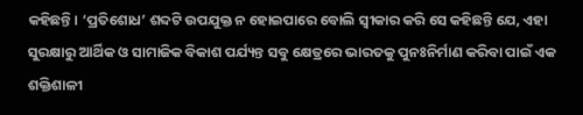କହିଛନ୍ତି। ‘ପ୍ରତିଶୋଧ’ ଶବ୍ଦଟି ଉପଯୁକ୍ତ ନ ହୋଇପାରେ ବୋଲି ସ୍ବୀକାର କରି ସେ କହିଛନ୍ତି ଯେ, ଏହା ସୁରକ୍ଷାରୁ ଆର୍ଥିକ ଓ ସାମାଜିକ ବିକାଶ ପର୍ଯ୍ୟନ୍ତ ସବୁ କ୍ଷେତ୍ରରେ ଭାରତକୁ ପୁନଃନିର୍ମାଣ କରିବା ପାଇଁ ଏକ ଶକ୍ତିଶାଳୀ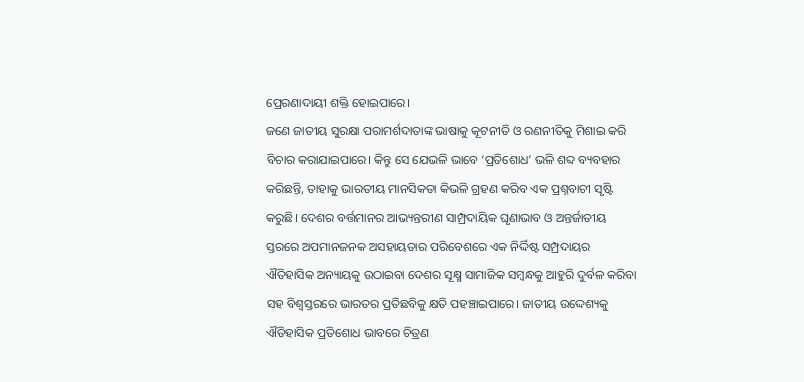ପ୍ରେରଣାଦାୟୀ ଶକ୍ତି ହୋଇପାରେ।
ଜଣେ ଜାତୀୟ ସୁରକ୍ଷା ପରାମର୍ଶଦାତାଙ୍କ ଭାଷାକୁ କୂଟନୀତି ଓ ରଣନୀତିକୁ ମିଶାଇ କରି ବିଚାର କରାଯାଇପାରେ। କିନ୍ତୁ ସେ ଯେଭଳି ଭାବେ ‘ପ୍ରତିଶୋଧ’ ଭଳି ଶବ୍ଦ ବ୍ୟବହାର କରିଛନ୍ତି, ତାହାକୁ ଭାରତୀୟ ମାନସିକତା କିଭଳି ଗ୍ରହଣ କରିବ ଏକ ପ୍ରଶ୍ନବାଚୀ ସୃଷ୍ଟି କରୁଛି। ଦେଶର ବର୍ତ୍ତମାନର ଆଭ୍ୟନ୍ତରୀଣ ସାମ୍ପ୍ରଦାୟିକ ଘୃଣାଭାବ ଓ ଅନ୍ତର୍ଜାତୀୟ ସ୍ତରରେ ଅପମାନଜନକ ଅସହାୟତାର ପରିବେଶରେ ଏକ ନିର୍ଦ୍ଦିଷ୍ଟ ସମ୍ପ୍ରଦାୟର ଐତିହାସିକ ଅନ୍ୟାୟକୁ ଉଠାଇବା ଦେଶର ସୂକ୍ଷ୍ମ ସାମାଜିକ ସମ୍ବନ୍ଧକୁ ଆହୁରି ଦୁର୍ବଳ କରିବା ସହ ବିଶ୍ୱସ୍ତରରେ ଭାରତର ପ୍ରତିଛବିକୁ କ୍ଷତି ପହଞ୍ଚାଇପାରେ। ଜାତୀୟ ଉଦ୍ଦେଶ୍ୟକୁ ଐତିହାସିକ ପ୍ରତିଶୋଧ ଭାବରେ ଚିତ୍ରଣ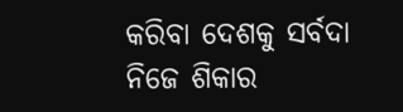କରିବା ଦେଶକୁ ସର୍ବଦା ନିଜେ ଶିକାର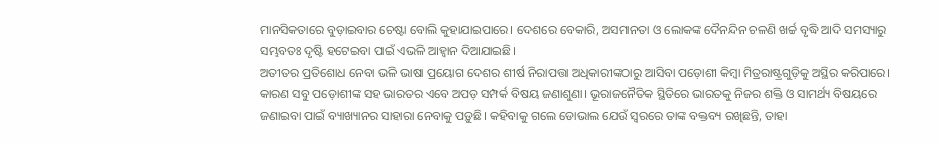ମାନସିକତାରେ ବୁଡ଼ାଇବାର ଚେଷ୍ଟା ବୋଲି କୁହାଯାଇପାରେ। ଦେଶରେ ବେକାରି, ଅସମାନତା ଓ ଲୋକଙ୍କ ଦୈନନ୍ଦିନ ଚଳଣି ଖର୍ଚ୍ଚ ବୃଦ୍ଧି ଆଦି ସମସ୍ୟାରୁ ସମ୍ଭବତଃ ଦୃଷ୍ଟି ହଟେଇବା ପାଇଁ ଏଭଳି ଆହ୍ବାନ ଦିଆଯାଇଛି।
ଅତୀତର ପ୍ରତିଶୋଧ ନେବା ଭଳି ଭାଷା ପ୍ରୟୋଗ ଦେଶର ଶୀର୍ଷ ନିରାପତ୍ତା ଅଧିକାରୀଙ୍କଠାରୁ ଆସିବା ପଡ଼ୋଶୀ କିମ୍ବା ମିତ୍ରରାଷ୍ଟ୍ରଗୁଡ଼ିକୁ ଅସ୍ଥିର କରିପାରେ। କାରଣ ସବୁ ପଡ଼ୋଶୀଙ୍କ ସହ ଭାରତର ଏବେ ଅପଡ଼ ସମ୍ପର୍କ ବିଷୟ ଜଣାଶୁଣା। ଭୂରାଜନୈତିକ ସ୍ଥିତିରେ ଭାରତକୁ ନିଜର ଶକ୍ତି ଓ ସାମର୍ଥ୍ୟ ବିଷୟରେ ଜଣାଇବା ପାଇଁ ବ୍ୟାଖ୍ୟାନର ସାହାରା ନେବାକୁ ପଡ଼ୁଛି। କହିବାକୁ ଗଲେ ଡୋଭାଲ ଯେଉଁ ସ୍ବରରେ ତାଙ୍କ ବକ୍ତବ୍ୟ ରଖିଛନ୍ତି, ତାହା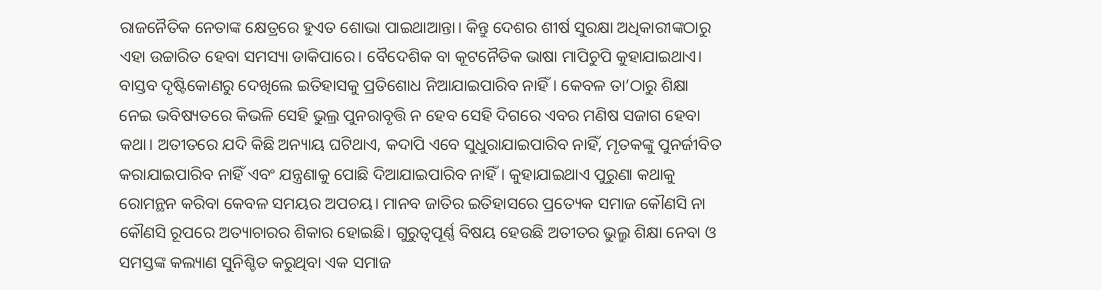ରାଜନୈତିକ ନେତାଙ୍କ କ୍ଷେତ୍ରରେ ହୁଏତ ଶୋଭା ପାଇଥାଆନ୍ତା। କିନ୍ତୁ ଦେଶର ଶୀର୍ଷ ସୁରକ୍ଷା ଅଧିକାରୀଙ୍କଠାରୁ ଏହା ଉଚ୍ଚାରିତ ହେବା ସମସ୍ୟା ଡାକିପାରେ। ବୈଦେଶିକ ବା କୂଟନୈତିକ ଭାଷା ମାପିଚୁପି କୁହାଯାଇଥାଏ। ବାସ୍ତବ ଦୃଷ୍ଟିକୋଣରୁ ଦେଖିଲେ ଇତିହାସକୁ ପ୍ରତିଶୋଧ ନିଆଯାଇପାରିବ ନାହିଁ। କେବଳ ତା’ଠାରୁ ଶିକ୍ଷା ନେଇ ଭବିଷ୍ୟତରେ କିଭଳି ସେହି ଭୁଲ୍ର ପୁନରାବୃତ୍ତି ନ ହେବ ସେହି ଦିଗରେ ଏବର ମଣିଷ ସଜାଗ ହେବା କଥା। ଅତୀତରେ ଯଦି କିଛି ଅନ୍ୟାୟ ଘଟିଥାଏ, କଦାପି ଏବେ ସୁଧୁରାଯାଇପାରିବ ନାହିଁ, ମୃତକଙ୍କୁ ପୁନର୍ଜୀବିତ କରାଯାଇପାରିବ ନାହିଁ ଏବଂ ଯନ୍ତ୍ରଣାକୁ ପୋଛି ଦିଆଯାଇପାରିବ ନାହିଁ। କୁହାଯାଇଥାଏ ପୁରୁଣା କଥାକୁ ରୋମନ୍ଥନ କରିବା କେବଳ ସମୟର ଅପଚୟ। ମାନବ ଜାତିର ଇତିହାସରେ ପ୍ରତ୍ୟେକ ସମାଜ କୌଣସି ନା କୌଣସି ରୂପରେ ଅତ୍ୟାଚାରର ଶିକାର ହୋଇଛି। ଗୁରୁତ୍ୱପୂର୍ଣ୍ଣ ବିଷୟ ହେଉଛି ଅତୀତର ଭୁଲ୍ରୁ ଶିକ୍ଷା ନେବା ଓ ସମସ୍ତଙ୍କ କଲ୍ୟାଣ ସୁନିଶ୍ଚିତ କରୁଥିବା ଏକ ସମାଜ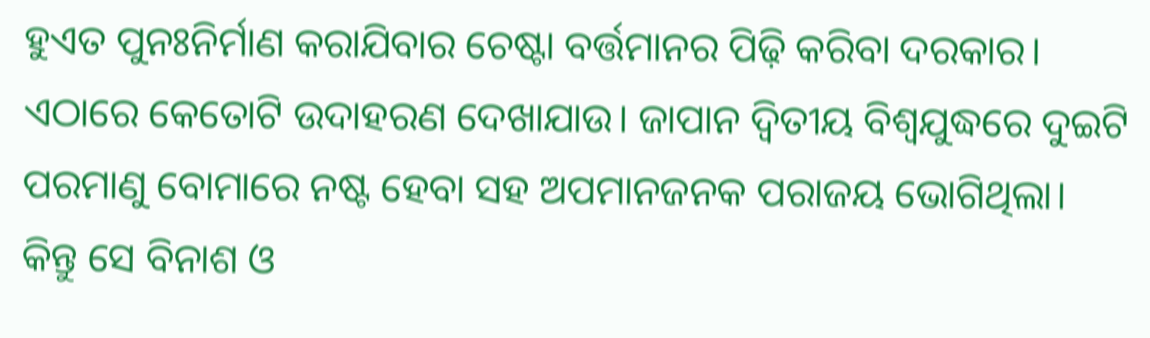ହୁଏତ ପୁନଃନିର୍ମାଣ କରାଯିବାର ଚେଷ୍ଟା ବର୍ତ୍ତମାନର ପିଢ଼ି କରିବା ଦରକାର।
ଏଠାରେ କେତୋଟି ଉଦାହରଣ ଦେଖାଯାଉ। ଜାପାନ ଦ୍ୱିତୀୟ ବିଶ୍ୱଯୁଦ୍ଧରେ ଦୁଇଟି ପରମାଣୁ ବୋମାରେ ନଷ୍ଟ ହେବା ସହ ଅପମାନଜନକ ପରାଜୟ ଭୋଗିଥିଲା। କିନ୍ତୁ ସେ ବିନାଶ ଓ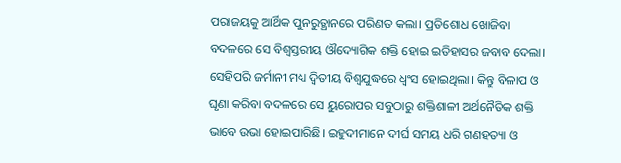ପରାଜୟକୁ ଆର୍ଥିକ ପୁନରୁତ୍ଥାନରେ ପରିଣତ କଲା। ପ୍ରତିଶୋଧ ଖୋଜିବା ବଦଳରେ ସେ ବିଶ୍ୱସ୍ତରୀୟ ଔଦ୍ୟୋଗିକ ଶକ୍ତି ହୋଇ ଇତିହାସର ଜବାବ ଦେଲା। ସେହିପରି ଜର୍ମାନୀ ମଧ୍ୟ ଦ୍ୱିତୀୟ ବିଶ୍ୱଯୁଦ୍ଧରେ ଧ୍ୱଂସ ହୋଇଥିଲା। କିନ୍ତୁ ବିଳାପ ଓ ଘୃଣା କରିବା ବଦଳରେ ସେ ୟୁରୋପର ସବୁଠାରୁ ଶକ୍ତିଶାଳୀ ଅର୍ଥନୈତିକ ଶକ୍ତି ଭାବେ ଉଭା ହୋଇପାରିଛି। ଇହୁଦୀମାନେ ଦୀର୍ଘ ସମୟ ଧରି ଗଣହତ୍ୟା ଓ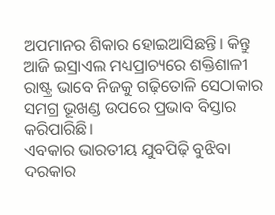ଅପମାନର ଶିକାର ହୋଇଆସିଛନ୍ତି। କିନ୍ତୁ ଆଜି ଇସ୍ରାଏଲ ମଧ୍ୟପ୍ରାଚ୍ୟରେ ଶକ୍ତିଶାଳୀ ରାଷ୍ଟ୍ର ଭାବେ ନିଜକୁ ଗଢ଼ିତୋଳି ସେଠାକାର ସମଗ୍ର ଭୂଖଣ୍ଡ ଉପରେ ପ୍ରଭାବ ବିସ୍ତାର କରିପାରିଛି।
ଏବକାର ଭାରତୀୟ ଯୁବପିଢ଼ି ବୁଝିବା ଦରକାର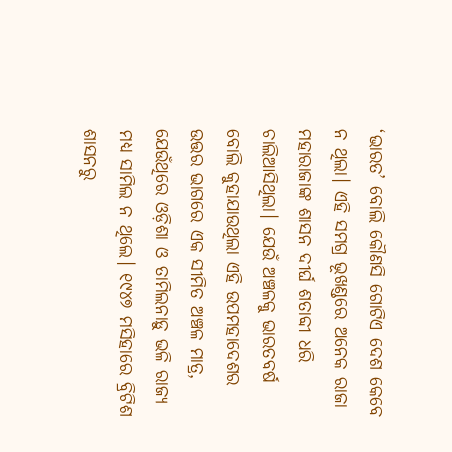‘ଭାରତ’ ବୋଲି କୌଣସି ଗୋଟିଏ ଦେଶ କେବେ ନ ଥିଲା। ଏହି ସମଗ୍ର ଭୂଖଣ୍ଡରେ ଅନେକ ରାଜା ମହାରାଜାଙ୍କ ଶାସନ ଦୀର୍ଘ ଶତାବ୍ଦୀ ଧରି ଚାଲିଆସିଥିଲା। ଯେଉଁ ଅଞ୍ଚଳକୁ ଭାରତବର୍ଷ ବୋଲି କୁହାଯାଉଥିଲା ଏହି ଉପମହାଦେଶର ଉତ୍ତର ଭାଗରେ ଏକ ସୀମିତ ଅଞ୍ଚଳ ମାତ୍ର, ଯେଉଁଥିରେ ଓଡ଼ିଶା ଓ ତାମିଲନାଡ଼ୁ ଭଳି ରାଜ୍ୟ ମଧ୍ୟ ସାମିଲ ନ ଥିଲେ। ୧୯୪୭ ମସିହାରେ ବ୍ରିଟିଶ ଶାସନରୁ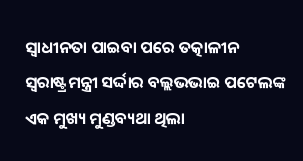ସ୍ବାଧୀନତା ପାଇବା ପରେ ତତ୍କାଳୀନ ସ୍ବରାଷ୍ଟ୍ରମନ୍ତ୍ରୀ ସର୍ଦ୍ଦାର ବଲ୍ଲଭଭାଇ ପଟେଲଙ୍କ ଏକ ମୁଖ୍ୟ ମୁଣ୍ଡବ୍ୟଥା ଥିଲା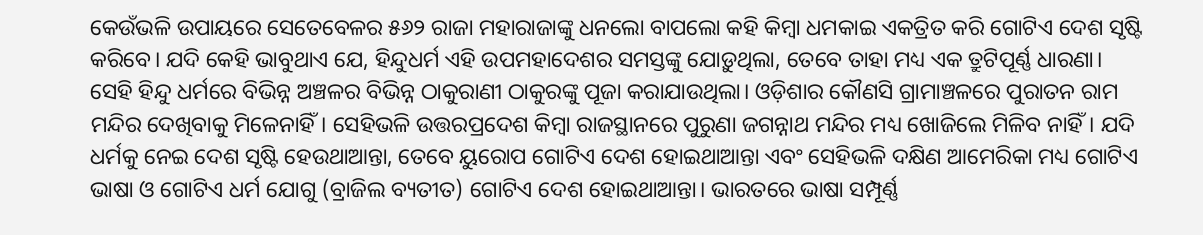କେଉଁଭଳି ଉପାୟରେ ସେତେବେଳର ୫୬୨ ରାଜା ମହାରାଜାଙ୍କୁ ଧନଲୋ ବାପଲୋ କହି କିମ୍ବା ଧମକାଇ ଏକତ୍ରିତ କରି ଗୋଟିଏ ଦେଶ ସୃଷ୍ଟି କରିବେ। ଯଦି କେହି ଭାବୁଥାଏ ଯେ, ହିନ୍ଦୁଧର୍ମ ଏହି ଉପମହାଦେଶର ସମସ୍ତଙ୍କୁ ଯୋଡ଼ୁଥିଲା, ତେବେ ତାହା ମଧ୍ୟ ଏକ ତ୍ରୁଟିପୂର୍ଣ୍ଣ ଧାରଣା। ସେହି ହିନ୍ଦୁ ଧର୍ମରେ ବିଭିନ୍ନ ଅଞ୍ଚଳର ବିଭିନ୍ନ ଠାକୁରାଣୀ ଠାକୁରଙ୍କୁ ପୂଜା କରାଯାଉଥିଲା। ଓଡ଼ିଶାର କୌଣସି ଗ୍ରାମାଞ୍ଚଳରେ ପୁରାତନ ରାମ ମନ୍ଦିର ଦେଖିବାକୁ ମିଳେନାହିଁ। ସେହିଭଳି ଉତ୍ତରପ୍ରଦେଶ କିମ୍ବା ରାଜସ୍ଥାନରେ ପୁରୁଣା ଜଗନ୍ନାଥ ମନ୍ଦିର ମଧ୍ୟ ଖୋଜିଲେ ମିଳିବ ନାହିଁ। ଯଦି ଧର୍ମକୁ ନେଇ ଦେଶ ସୃଷ୍ଟି ହେଉଥାଆନ୍ତା, ତେବେ ୟୁରୋପ ଗୋଟିଏ ଦେଶ ହୋଇଥାଆନ୍ତା ଏବଂ ସେହିଭଳି ଦକ୍ଷିଣ ଆମେରିକା ମଧ୍ୟ ଗୋଟିଏ ଭାଷା ଓ ଗୋଟିଏ ଧର୍ମ ଯୋଗୁ (ବ୍ରାଜିଲ ବ୍ୟତୀତ) ଗୋଟିଏ ଦେଶ ହୋଇଥାଆନ୍ତା। ଭାରତରେ ଭାଷା ସମ୍ପୂର୍ଣ୍ଣ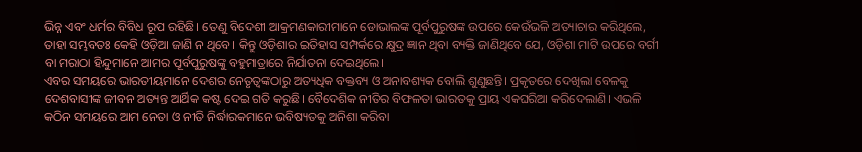ଭିନ୍ନ ଏବଂ ଧର୍ମର ବିବିଧ ରୂପ ରହିଛି। ତେଣୁ ବିଦେଶୀ ଆକ୍ରମଣକାରୀମାନେ ଡୋଭାଲଙ୍କ ପୂର୍ବପୁରୁଷଙ୍କ ଉପରେ କେଉଁଭଳି ଅତ୍ୟାଚାର କରିଥିଲେ, ତାହା ସମ୍ଭବତଃ କେହି ଓଡ଼ିଆ ଜାଣି ନ ଥିବେ। କିନ୍ତୁ ଓଡ଼ିଶାର ଇତିହାସ ସମ୍ପର୍କରେ କ୍ଷୁଦ୍ର ଜ୍ଞାନ ଥିବା ବ୍ୟକ୍ତି ଜାଣିଥିବେ ଯେ, ଓଡ଼ିଶା ମାଟି ଉପରେ ବର୍ଗୀ ବା ମରାଠା ହିନ୍ଦୁମାନେ ଆମର ପୂର୍ବପୁରୁଷଙ୍କୁ ବହୁମାତ୍ରାରେ ନିର୍ଯାତନା ଦେଇଥିଲେ।
ଏବର ସମୟରେ ଭାରତୀୟମାନେ ଦେଶର ନେତୃତ୍ୱଙ୍କଠାରୁ ଅତ୍ୟଧିକ ବକ୍ତବ୍ୟ ଓ ଅନାବଶ୍ୟକ ବୋଲି ଶୁଣୁଛନ୍ତି। ପ୍ରକୃତରେ ଦେଖିଲା ବେଳକୁ ଦେଶବାସୀଙ୍କ ଜୀବନ ଅତ୍ୟନ୍ତ ଆର୍ଥିକ କଷ୍ଟ ଦେଇ ଗତି କରୁଛି। ବୈଦେଶିକ ନୀତିର ବିଫଳତା ଭାରତକୁ ପ୍ରାୟ ଏକଘରିଆ କରିଦେଲାଣି। ଏଭଳି କଠିନ ସମୟରେ ଆମ ନେତା ଓ ନୀତି ନିର୍ଦ୍ଧାରକମାନେ ଭବିଷ୍ୟତକୁ ଅନିଶା କରିବା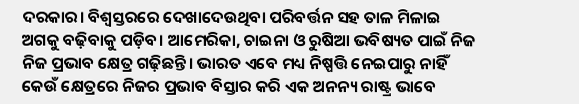ଦରକାର। ବିଶ୍ୱସ୍ତରରେ ଦେଖାଦେଉଥିବା ପରିବର୍ତ୍ତନ ସହ ତାଳ ମିଳାଇ ଅଗକୁ ବଢ଼ିବାକୁ ପଡ଼ିବ। ଆମେରିକା, ଚାଇନା ଓ ରୁଷିଆ ଭବିଷ୍ୟତ ପାଇଁ ନିଜ ନିଜ ପ୍ରଭାବ କ୍ଷେତ୍ର ଗଢ଼ିଛନ୍ତି। ଭାରତ ଏବେ ମଧ୍ୟ ନିଷ୍ପତ୍ତି ନେଇପାରୁ ନାହିଁ କେଉଁ କ୍ଷେତ୍ରରେ ନିଜର ପ୍ରଭାବ ବିସ୍ତାର କରି ଏକ ଅନନ୍ୟ ରାଷ୍ଟ୍ର ଭାବେ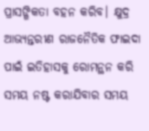ପ୍ରାସଙ୍ଗିକତା ବହନ କରିବ। କ୍ଷୁଦ୍ର ଆଭ୍ୟନ୍ତରୀଣ ରାଜନୈତିକ ଫାଇଦା ପାଇଁ ଇତିହାସକୁ ରୋମନ୍ଥନ କରି ସମୟ ନଷ୍ଟ କରାଯିବାର ସମୟ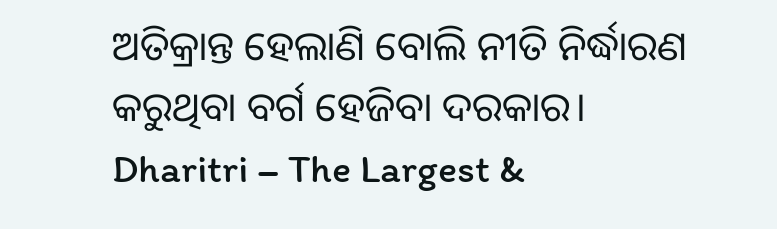ଅତିକ୍ରାନ୍ତ ହେଲାଣି ବୋଲି ନୀତି ନିର୍ଦ୍ଧାରଣ କରୁଥିବା ବର୍ଗ ହେଜିବା ଦରକାର।
Dharitri – The Largest &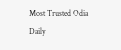Most Trusted Odia Daily